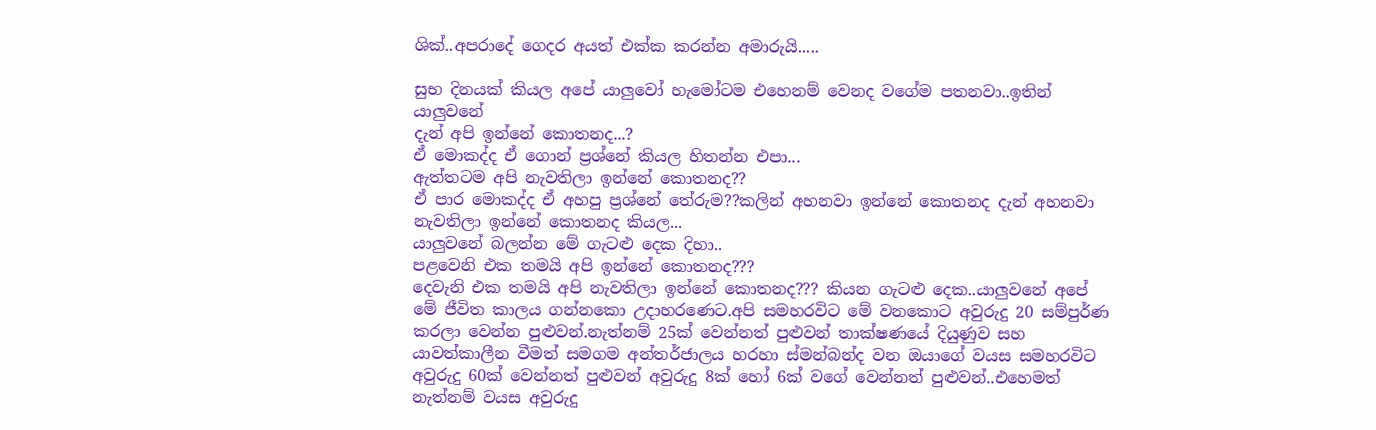ශික්..අපරාදේ ගෙදර අයත් එක්ක කරන්න අමාරුයි.....

සුභ දිනයක් කියල අපේ යාලුවෝ හැමෝටම එහෙනම් වෙනද වගේම පතනවා..ඉතින් යාලුවනේ
දැන් අපි ඉන්නේ කොතනද...?
ඒ මොකද්ද ඒ ගොන් ප්‍රශ්නේ කියල හිතන්න එපා...
ඇත්තටම අපි නැවතිලා ඉන්නේ කොතනද??
ඒ පාර මොකද්ද ඒ අහපු ප්‍රශ්නේ තේරුම??කලින් අහනවා ඉන්නේ කොතනද දැන් අහනවා නැවතිලා ඉන්නේ කොතනද කියල...
යාලුවනේ බලන්න මේ ගැටළු දෙක දිහා..
පළවෙනි එක තමයි අපි ඉන්නේ කොතනද???
දෙවැනි එක තමයි අපි නැවතිලා ඉන්නේ කොතනද??? කියන ගැටළු දෙක..යාලුවනේ අපේ මේ ජීවිත කාලය ගන්නකො උදාහරණෙට.අපි සමහරවිට මේ වනකොට අවුරුදු 20 සම්පුර්ණ කරලා වෙන්න පුළුවන්.නැත්නම් 25ක් වෙන්නත් පුළුවන් තාක්ෂණයේ දියුණුව සහ යාවත්කාලීන වීමත් සමගම අන්තර්ජාලය හරහා ස්මන්බන්ද වන ඔයාගේ වයස සමහරවිට අවුරුදු 60ක් වෙන්නත් පුළුවන් අවුරුදු 8ක් හෝ 6ක් වගේ වෙන්නත් පුළුවන්..එහෙමත් නැත්නම් වයස අවුරුදු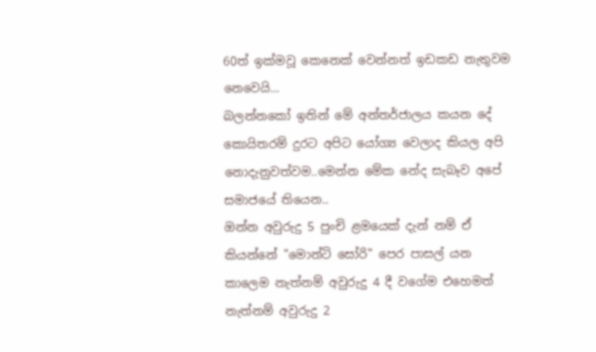60ත් ඉක්මවූ කෙනෙක් වෙන්නත් ඉඩකඩ නැතුවම නෙවෙයි...
බලන්නකෝ ඉතින් මේ අන්තර්ජාලය කයන දේ කොයිතරම් දුරට අපිට යෝග්‍ය වෙලාද කියල අපි නොදැනුවත්වම..මෙන්න මේක නේද සැබෑව අපේ සමාජයේ තියෙන..
ඔන්න අවුරුදු 5 පුංචි ළමයෙක් දැන් නම් ඒ කියන්නේ "මොන්ටි සෝරි" පෙර පාසල් යන කාලෙම නැත්නම් අවුරුදු 4 දී වගේම එහෙමත් නැත්නම් අවුරුදු 2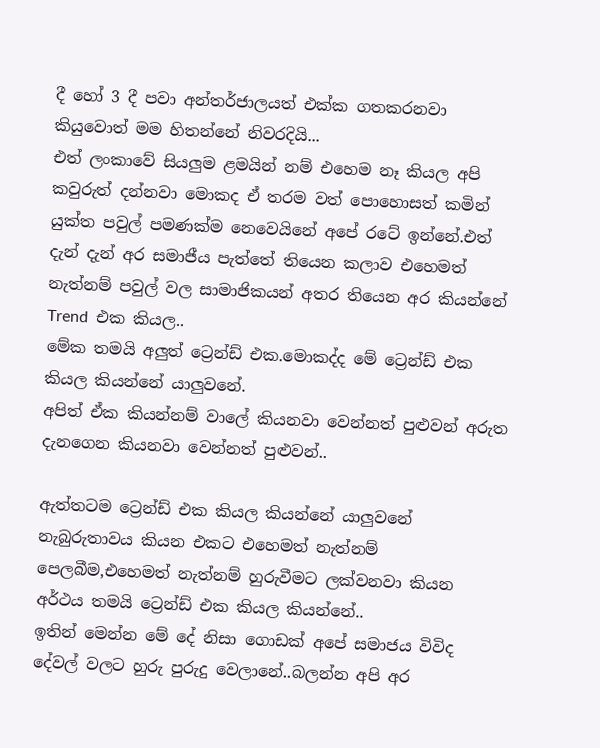දී හෝ 3 දී පවා අන්තර්ජාලයත් එක්ක ගතකරනවා කියුවොත් මම හිතන්නේ නිවරදියි...
එත් ලංකාවේ සියලුම ළමයින් නම් එහෙම නෑ කියල අපි කවුරුත් දන්නවා මොකද ඒ තරම වත් පොහොසත් කමින් යුක්ත පවුල් පමණක්ම නෙවෙයිනේ අපේ රටේ ඉන්නේ.එත් දැන් දැන් අර සමාජීය පැත්තේ තියෙන කලාව එහෙමත් නැත්නම් පවුල් වල සාමාජිකයන් අතර තියෙන අර කියන්නේ Trend  එක කියල..
මේක තමයි අලුත් ට්‍රෙන්ඩ් එක.මොකද්ද මේ ට්‍රෙන්ඩ් එක කියල කියන්නේ යාලුවනේ.
අපිත් ඒක කියන්නම් වාලේ කියනවා වෙන්නත් පුළුවන් අරුත දැනගෙන කියනවා වෙන්නත් පුළුවන්..

ඇත්තටම ට්‍රෙන්ඩ් එක කියල කියන්නේ යාලුවනේ නැබුරුතාවය කියන එකට එහෙමත් නැත්නම් පෙලබීම,එහෙමත් නැත්නම් හුරුවීමට ලක්වනවා කියන අර්ථය තමයි ට්‍රෙන්ඩ් එක කියල කියන්නේ..
ඉතින් මෙන්න මේ දේ නිසා ගොඩක් අපේ සමාජය විවිද දේවල් වලට හුරු පුරුදු වෙලානේ..බලන්න අපි අර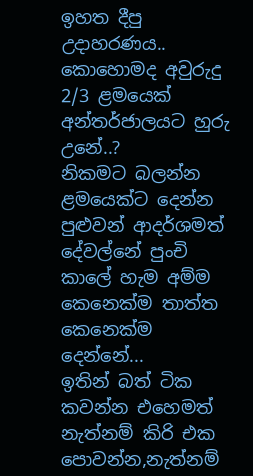ඉහත දීපු උදාහරණය..
කොහොමද අවුරුදු 2/3 ළමයෙක් අන්තර්ජාලයට හුරු උනේ..?
නිකමට බලන්න ළමයෙක්ට දෙන්න පුළුවන් ආදර්ශමත් දේවල්නේ පුංචි කාලේ හැම අම්ම කෙනෙක්ම තාත්ත කෙනෙක්ම දෙන්නේ...
ඉතින් බත් ටික කවන්න එහෙමත් නැත්නම් කිරි එක පොවන්න,නැත්නම්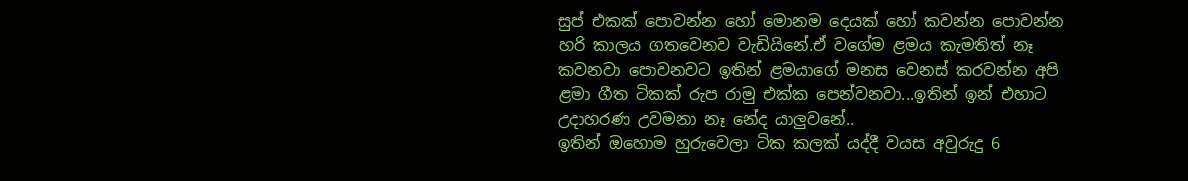සුප් එකක් පොවන්න හෝ මොනම දෙයක් හෝ කවන්න පොවන්න හරි කාලය ගතවෙනව වැඩියිනේ.ඒ වගේම ළමය කැමතිත් නෑ කවනවා පොවනවට ඉතින් ළමයාගේ මනස වෙනස් කරවන්න අපි ළමා ගීත ටිකක් රුප රාමු එක්ක පෙන්වනවා...ඉතින් ඉන් එහාට උදාහරණ උවමනා නෑ නේද යාලුවනේ..
ඉතින් ඔහොම හුරුවෙලා ටික කලක් යද්දී වයස අවුරුදු 6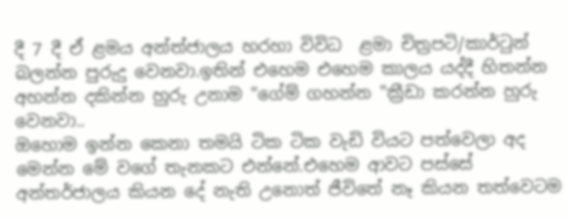දී 7 දී ඒ ළමය අන්ත්ජාලය හරහා විවිධ  ළමා චිත්‍රපටි/කාර්ටුන් බලන්න පුරුදු වෙනවා.ඉතින් එහෙම එහෙම කාලය යද්දී හිතන්න අහන්න දකින්න හුරු උනාම "ගේම් ගහන්න "ක්‍රීඩා කරන්න හුරු වෙනවා..
ඔහොම ඉන්න කෙනා තමයි ටික ටික වැඩි වියට පත්වෙලා අද මෙන්න මේ වගේ තැනකට එන්නේ.එහෙම ආවට පස්සේ අන්තර්ජාලය කියන දේ නැති උනොත් ජීවිතේ නෑ කියන තත්වෙටම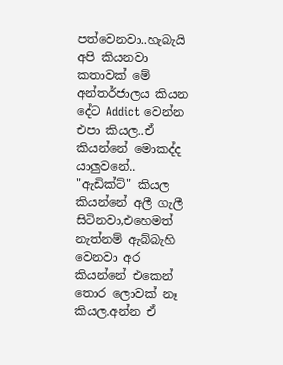පත්වෙනවා..හැබැයි අපි කියනවා කතාවක් මේ අන්තර්ජාලය කියන දේට Addict වෙන්න එපා කියල..ඒ කියන්නේ මොකද්ද යාලුවනේ..
"ඇඩික්ට්" කියල කියන්නේ අලී ගැලී සිටිනවා,එහෙමත් නැත්නම් ඇබ්බැහි වෙනවා අර කියන්නේ එකෙන් තොර ලොවක් නෑ කියල.අන්න ඒ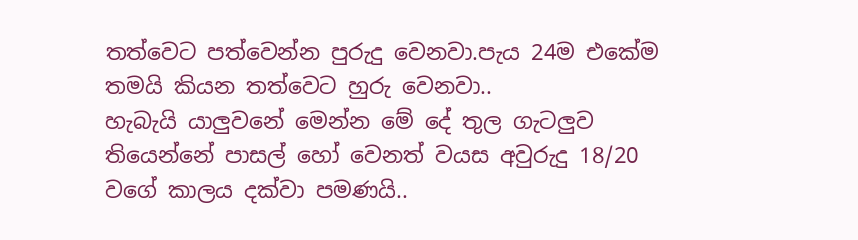තත්වෙට පත්වෙන්න පුරුදු වෙනවා.පැය 24ම එකේම තමයි කියන තත්වෙට හුරු වෙනවා..
හැබැයි යාලුවනේ මෙන්න මේ දේ තුල ගැටලුව තියෙන්නේ පාසල් හෝ වෙනත් වයස අවුරුදු 18/20 වගේ කාලය දක්වා පමණයි..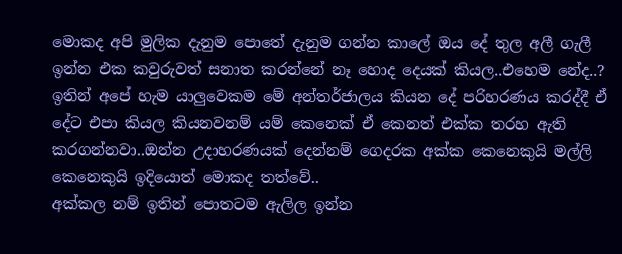මොකද අපි මුලික දැනුම පොතේ දැනුම ගන්න කාලේ ඔය දේ තුල අලී ගැලී ඉන්න එක කවුරුවත් සනාත කරන්නේ නෑ හොද දෙයක් කියල..එහෙම නේද..?
ඉතින් අපේ හැම යාලුවෙකම මේ අන්තර්ජාලය කියන දේ පරිහරණය කරද්දී ඒ දේට එපා කියල කියනවනම් යම් කෙනෙක් ඒ කෙනත් එක්ක තරහ ඇති කරගන්නවා..ඔන්න උදාහරණයක් දෙන්නම් ගෙදරක අක්ක කෙනෙකුයි මල්ලි කෙනෙකුයි ඉදියොත් මොකද තත්වේ..
අක්කල නම් ඉතින් පොතටම ඇලිල ඉන්න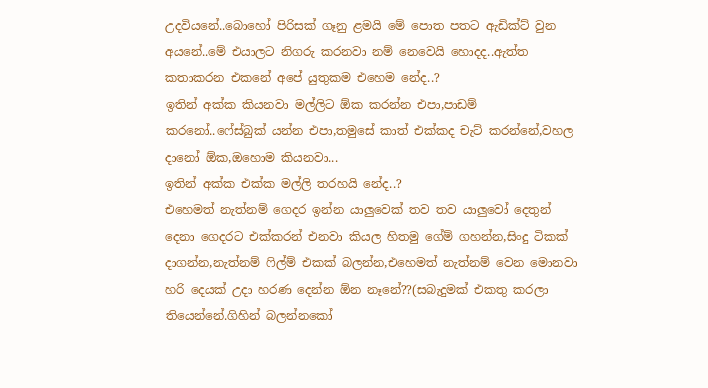උදවියනේ..බොහෝ පිරිසක් ගෑනු ළමයි මේ පොත පතට ඇඩික්ට් වුන අයනේ..මේ එයාලට නිගරු කරනවා නම් නෙවෙයි හොදද..ඇත්ත කතාකරන එකනේ අපේ යුතුකම එහෙම නේද..?
ඉතින් අක්ක කියනවා මල්ලිට ඕක කරන්න එපා,පාඩම් කරනෝ..ෆේස්බුක් යන්න එපා,තමුසේ කාත් එක්කද චැට් කරන්නේ,වහල දානෝ ඕක,ඔහොම කියනවා...
ඉතින් අක්ක එක්ක මල්ලි තරහයි නේද..?
එහෙමත් නැත්නම් ගෙදර ඉන්න යාලුවෙක් තව තව යාලුවෝ දෙතුන් දෙනා ගෙදරට එක්කරන් එනවා කියල හිතමු ගේම් ගහන්න,සිංදු ටිකක් දාගන්න,නැත්නම් ෆිල්ම් එකක් බලන්න,එහෙමත් නැත්නම් වෙන මොනවා හරි දෙයක් උදා හරණ දෙන්න ඕන නෑනේ??(සබැදුමක් එකතු කරලා තියෙන්නේ.ගිහින් බලන්නකෝ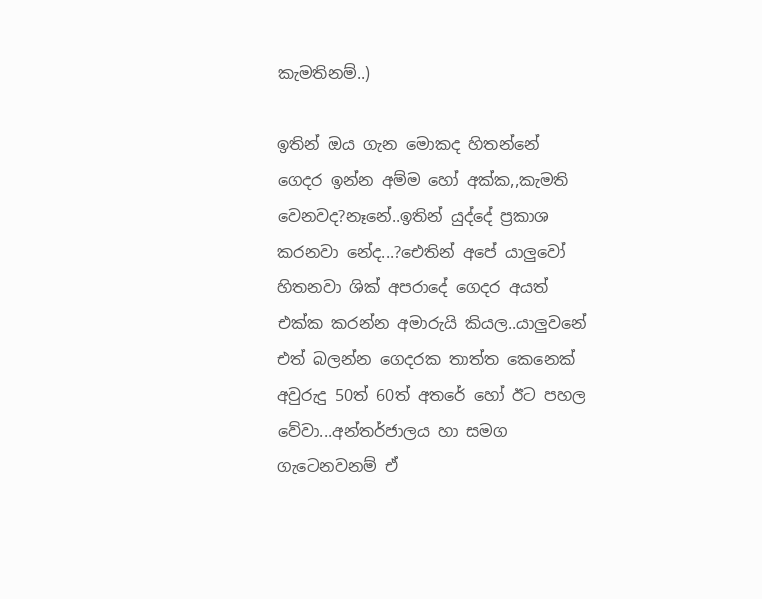කැමතිනම්..)

ඉතින් ඔය ගැන මොකද හිතන්නේ ගෙදර ඉන්න අම්ම හෝ අක්ක,,කැමති වෙනවද?නෑනේ..ඉතින් යුද්දේ ප්‍රකාශ කරනවා නේද...?ඓතින් අපේ යාලුවෝ හිතනවා ශික් අපරාදේ ගෙදර අයත් එක්ක කරන්න අමාරුයි කියල..යාලුවනේ එත් බලන්න ගෙදරක තාත්ත කෙනෙක් අවුරුදු 50ත් 60ත් අතරේ හෝ ඊට පහල වේවා...අන්තර්ජාලය හා සමග ගැටෙනවනම් ඒ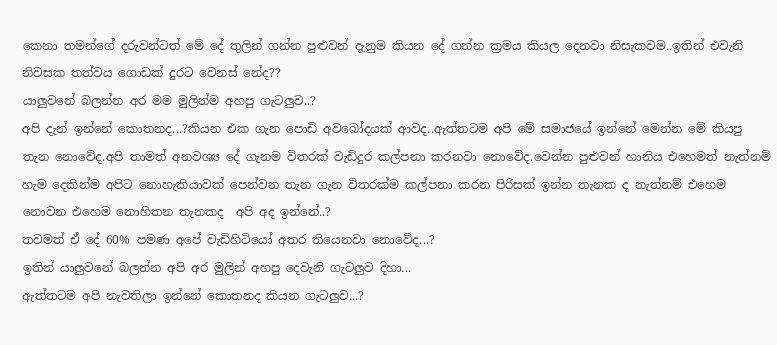කෙනා තමන්ගේ දරුවන්ටත් මේ දේ තුලින් ගන්න පුළුවන් දැනුම කියන දේ ගන්න ක්‍රමය කියල දෙනවා නිසැකවම..ඉතින් එවැනි නිවසක තත්වය ගොඩක් දුරට වෙනස් නේද??
යාලුවනේ බලන්න අර මම මුලින්ම අහපු ගැටලුව..?
අපි දැන් ඉන්නේ කොතනද...?කියන එක ගැන පොඩි අවබෝදයක් ආවද..ඇත්තටම අපි මේ සමාජයේ ඉන්නේ මෙන්න මේ කියපු තැන නොවේද.අපි තාමත් අනවශ්‍ය දේ ගැනම විතරක් වැඩිදුර කල්පනා කරනවා නොවේද.වෙන්න පුළුවන් හානිය එහෙමත් නැත්නම් හැම දෙකින්ම අපිට නොහැකියාවක් පෙන්වන තැන ගැන විතරක්ම කල්පනා කරන පිරිසක් ඉන්න තැනක ද නැත්නම් එහෙම නොවන එහෙම නොහිතන තැනකද  අපි අද ඉන්නේ..?
තවමත් ඒ දේ 60% පමණ අපේ වැඩිහිටියෝ අතර තියෙනවා නොවේද...?
ඉතින් යාලුවනේ බලන්න අපි අර මුලින් අහපු දෙවැනි ගැටලුව දිහා...
ඇත්තටම අපි නැවතිලා ඉන්නේ කොතනද කියන ගැටලුව...?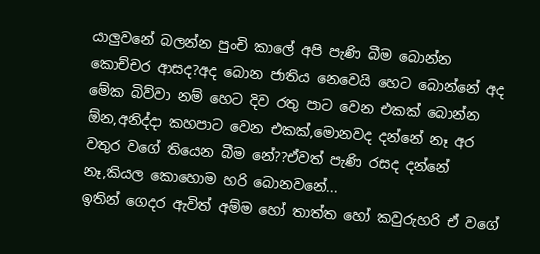යාලුවනේ බලන්න පුංචි කාලේ අපි පැණි බීම බොන්න කොච්චර ආසද?අද බොන ජාතිය නෙවෙයි හෙට බොන්නේ අද මේක බිව්වා නම් හෙට දිව රතු පාට වෙන එකක් බොන්න ඕන,අනිද්දා කහපාට වෙන එකක්,මොනවද දන්නේ නෑ අර වතුර වගේ තියෙන බීම නේ??ඒවත් පැණි රසද දන්නේ නෑ,කියල කොහොම හරි බොනවනේ...
ඉතින් ගෙදර ඇවිත් අම්ම හෝ තාත්ත හෝ කවුරුහරි ඒ වගේ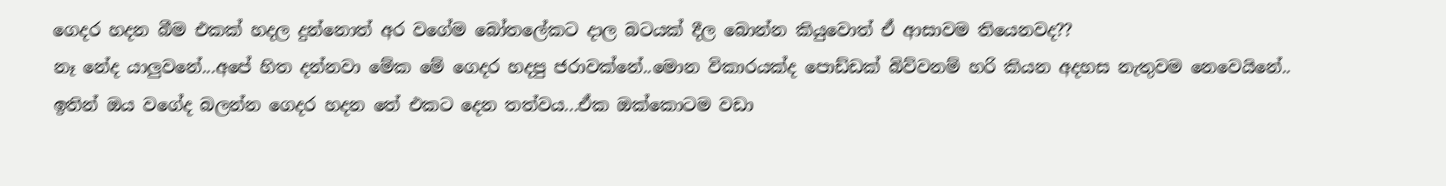ගෙදර හදන බීම එකක් හදල දුන්නොත් අර වගේම බෝතලේකට දාල බටයක් දීල බොන්න කියුවොත් ඒ ආසාවම තියෙනවද??
නෑ නේද යාලුවනේ...අපේ හිත දන්නවා මේක මේ ගෙදර හදපු ජරාවක්නේ..මොන විකාරයක්ද පොඩ්ඩක් බිව්වනම් හරි කියන අදහස නැතුවම නෙවෙයිනේ..
ඉතින් ඔය වගේද බලන්න ගෙදර හදන තේ එකට දෙන තත්වය...ඒක ඔක්කොටම වඩා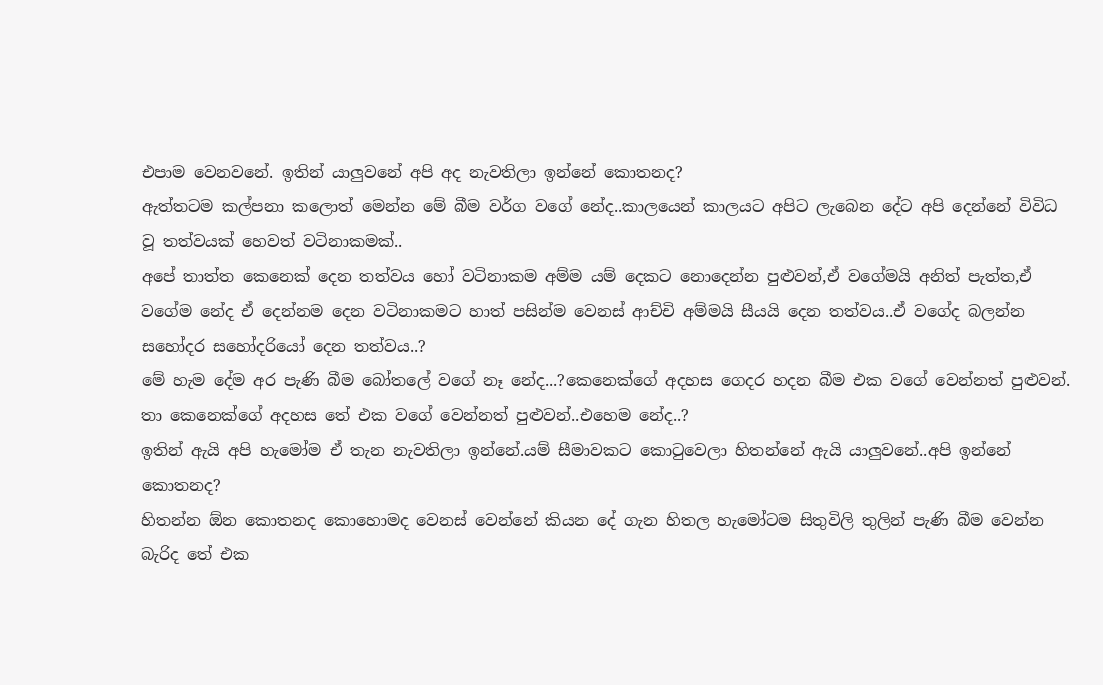එපාම වෙනවනේ. ඉතින් යාලුවනේ අපි අද නැවතිලා ඉන්නේ කොතනද?
ඇත්තටම කල්පනා කලොත් මෙන්න මේ බීම වර්ග වගේ නේද..කාලයෙන් කාලයට අපිට ලැබෙන දේට අපි දෙන්නේ විවිධ වූ තත්වයක් හෙවත් වටිනාකමක්..
අපේ තාත්ත කෙනෙක් දෙන තත්වය හෝ වටිනාකම අම්ම යම් දෙකට නොදෙන්න පුළුවන්,ඒ වගේමයි අනිත් පැත්ත,ඒ වගේම නේද ඒ දෙන්නම දෙන වටිනාකමට හාත් පසින්ම වෙනස් ආච්චි අම්මයි සීයයි දෙන තත්වය..ඒ වගේද බලන්න සහෝදර සහෝදරියෝ දෙන තත්වය..?
මේ හැම දේම අර පැණි බීම බෝතලේ වගේ නෑ නේද...?කෙනෙක්ගේ අදහස ගෙදර හදන බීම එක වගේ වෙන්නත් පුළුවන්.
තා කෙනෙක්ගේ අදහස තේ එක වගේ වෙන්නත් පුළුවන්..එහෙම නේද..?
ඉතින් ඇයි අපි හැමෝම ඒ තැන නැවතිලා ඉන්නේ.යම් සීමාවකට කොටුවෙලා හිතන්නේ ඇයි යාලුවනේ..අපි ඉන්නේ කොතනද?
හිතන්න ඕන කොතනද කොහොමද වෙනස් වෙන්නේ කියන දේ ගැන හිතල හැමෝටම සිතුවිලි තුලින් පැණි බීම වෙන්න බැරිද තේ එක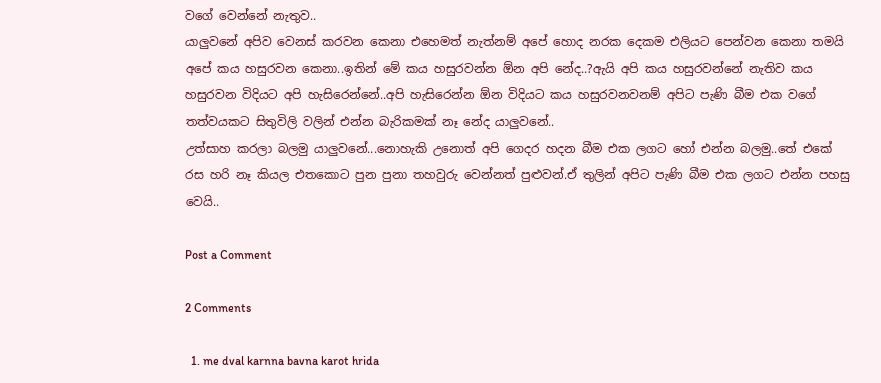වගේ වෙන්නේ නැතුව..
යාලුවනේ අපිව වෙනස් කරවන කෙනා එහෙමත් නැත්නම් අපේ හොද නරක දෙකම එලියට පෙන්වන කෙනා තමයි අපේ කය හසුරවන කෙනා..ඉතින් මේ කය හසුරවන්න ඕන අපි නේද..?ඇයි අපි කය හසුරවන්නේ නැතිව කය හසුරවන විදියට අපි හැසිරෙන්නේ..අපි හැසිරෙන්න ඕන විදියට කය හසුරවනවනම් අපිට පැණි බීම එක වගේ තත්වයකට සිතුවිලි වලින් එන්න බැරිකමක් නෑ නේද යාලුවනේ..
උත්සාහ කරලා බලමු යාලුවනේ...නොහැකි උනොත් අපි ගෙදර හදන බීම එක ලගට හෝ එන්න බලමු..තේ එකේ රස හරි නෑ කියල එතකොට පුන පුනා තහවුරු වෙන්නත් පුළුවන්.ඒ තුලින් අපිට පැණි බීම එක ලගට එන්න පහසු වෙයි..

Post a Comment

2 Comments

  1. me dval karnna bavna karot hrida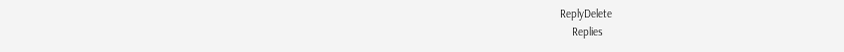ReplyDelete
    Replies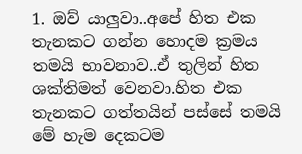1. ඔව් යාලුවා..අපේ හිත එක තැනකට ගන්න හොදම ක්‍රමය තමයි භාවනාව..ඒ තුලින් හිත ශක්තිමත් වෙනවා.හිත එක තැනකට ගත්තයින් පස්සේ තමයි මේ හැම දෙකටම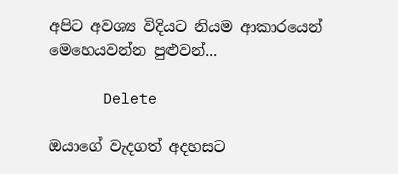අපිට අවශ්‍ය විදියට නියම ආකාරයෙන් මෙහෙයවන්න පුළුවන්...

      Delete

ඔයාගේ වැදගත් අදහසට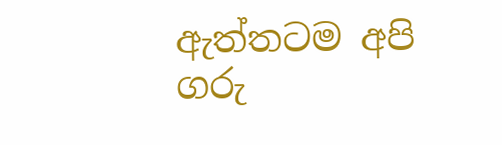ඇත්තටම අපි ගරු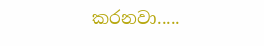කරනවා.....